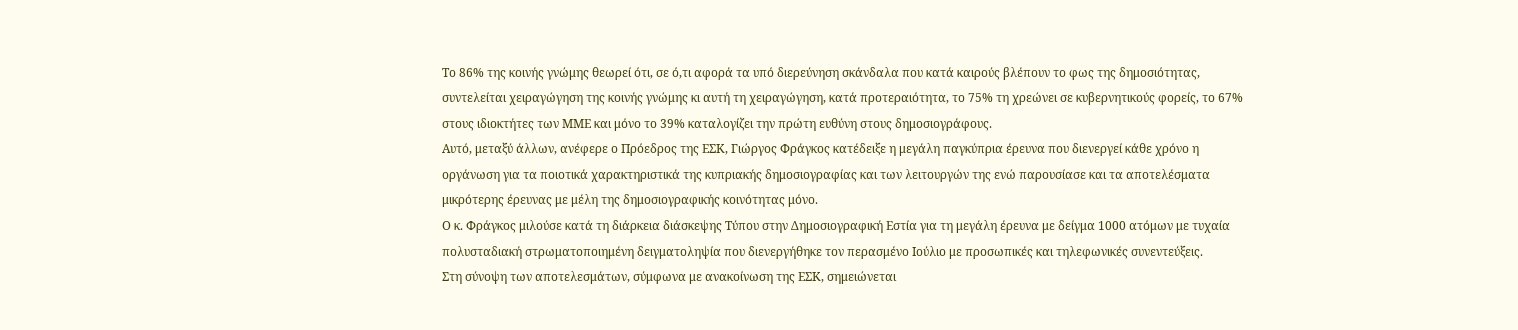Το 86% της κοινής γνώμης θεωρεί ότι, σε ό,τι αφορά τα υπό διερεύνηση σκάνδαλα που κατά καιρούς βλέπουν το φως της δημοσιότητας, συντελείται χειραγώγηση της κοινής γνώμης κι αυτή τη χειραγώγηση, κατά προτεραιότητα, το 75% τη χρεώνει σε κυβερνητικούς φορείς, το 67% στους ιδιοκτήτες των ΜΜΕ και μόνο το 39% καταλογίζει την πρώτη ευθύνη στους δημοσιογράφους.
Αυτό, μεταξύ άλλων, ανέφερε ο Πρόεδρος της ΕΣΚ, Γιώργος Φράγκος κατέδειξε η μεγάλη παγκύπρια έρευνα που διενεργεί κάθε χρόνο η οργάνωση για τα ποιοτικά χαρακτηριστικά της κυπριακής δημοσιογραφίας και των λειτουργών της ενώ παρουσίασε και τα αποτελέσματα μικρότερης έρευνας με μέλη της δημοσιογραφικής κοινότητας μόνο.
Ο κ. Φράγκος μιλούσε κατά τη διάρκεια διάσκεψης Τύπου στην Δημοσιογραφική Εστία για τη μεγάλη έρευνα με δείγμα 1000 ατόμων με τυχαία πολυσταδιακή στρωματοποιημένη δειγματοληψία που διενεργήθηκε τον περασμένο Ιούλιο με προσωπικές και τηλεφωνικές συνεντεύξεις.
Στη σύνοψη των αποτελεσμάτων, σύμφωνα με ανακοίνωση της ΕΣΚ, σημειώνεται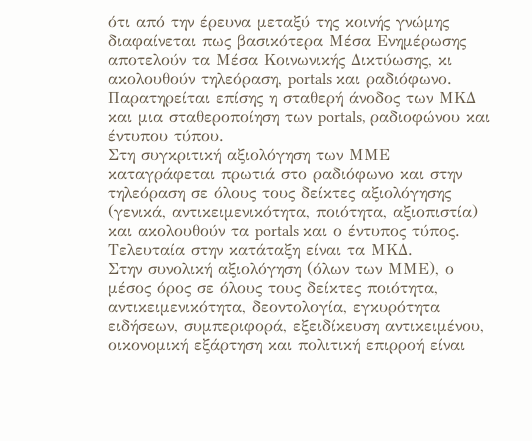ότι από την έρευνα μεταξύ της κοινής γνώμης διαφαίνεται πως βασικότερα Μέσα Ενημέρωσης αποτελούν τα Μέσα Κοινωνικής Δικτύωσης, κι ακολουθούν τηλεόραση, portals και ραδιόφωνο. Παρατηρείται επίσης η σταθερή άνοδος των ΜΚΔ και μια σταθεροποίηση των portals, ραδιοφώνου και έντυπου τύπου.
Στη συγκριτική αξιολόγηση των ΜΜΕ καταγράφεται πρωτιά στο ραδιόφωνο και στην τηλεόραση σε όλους τους δείκτες αξιολόγησης (γενικά, αντικειμενικότητα, ποιότητα, αξιοπιστία) και ακολουθούν τα portals και ο έντυπος τύπος. Τελευταία στην κατάταξη είναι τα ΜΚΔ.
Στην συνολική αξιολόγηση (όλων των ΜΜΕ), ο μέσος όρος σε όλους τους δείκτες ποιότητα, αντικειμενικότητα, δεοντολογία, εγκυρότητα ειδήσεων, συμπεριφορά, εξειδίκευση αντικειμένου, οικονομική εξάρτηση και πολιτική επιρροή είναι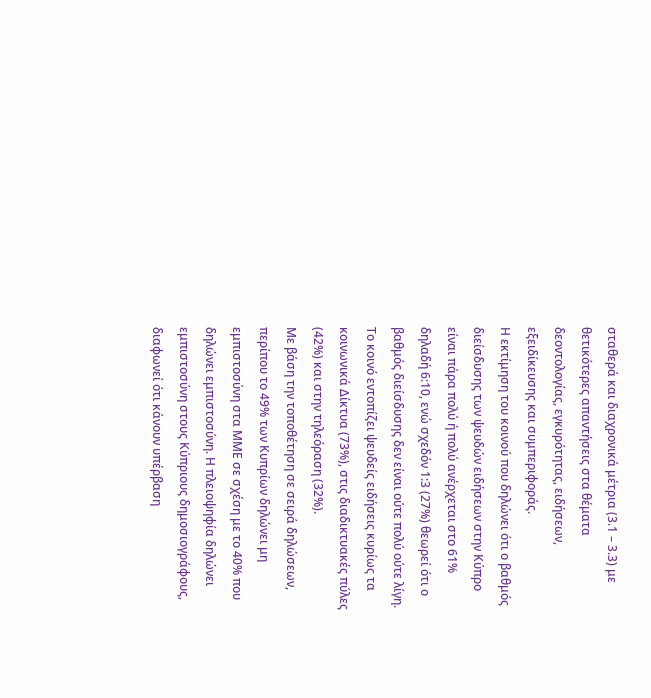σταθερά και διαχρονικά μέτρια (3.1 – 3.3) με θετικότερες απαντήσεις στα θέματα δεοντολογίας, εγκυρότητας, ειδήσεων, εξειδίκευσης και συμπεριφοράς.
Η εκτίμηση του κοινού που δηλώνει ότι ο βαθμός διείσδυσης των ψευδών ειδήσεων στην Κύπρο είναι πάρα πολύ ή πολύ ανέρχεται στο 61% δηλαδή 6:10, ενώ σχεδόν 1:3 (27%) θεωρεί ότι ο βαθμός διείσδυσης δεν είναι ούτε πολύ ούτε λίγη. Το κοινό εντοπίζει ψευδείς ειδήσεις κυρίως τα κοινωνικά Δίκτυα (73%), στις διαδικτυακές πύλες (42%) και στην τηλεόραση (32%).
Με βάση την τοποθέτηση σε σειρά δηλώσεων, περίπου το 49% των Κυπρίων δηλώνει μη εμπιστοσύνη στα ΜΜΕ σε σχέση με το 40% που δηλώνει εμπιστοσύνη. Η πλειοψηφία δηλώνει εμπιστοσύνη στους Κύπριους δημοσιογράφους, διαφωνεί ότι κάνουν υπέρβαση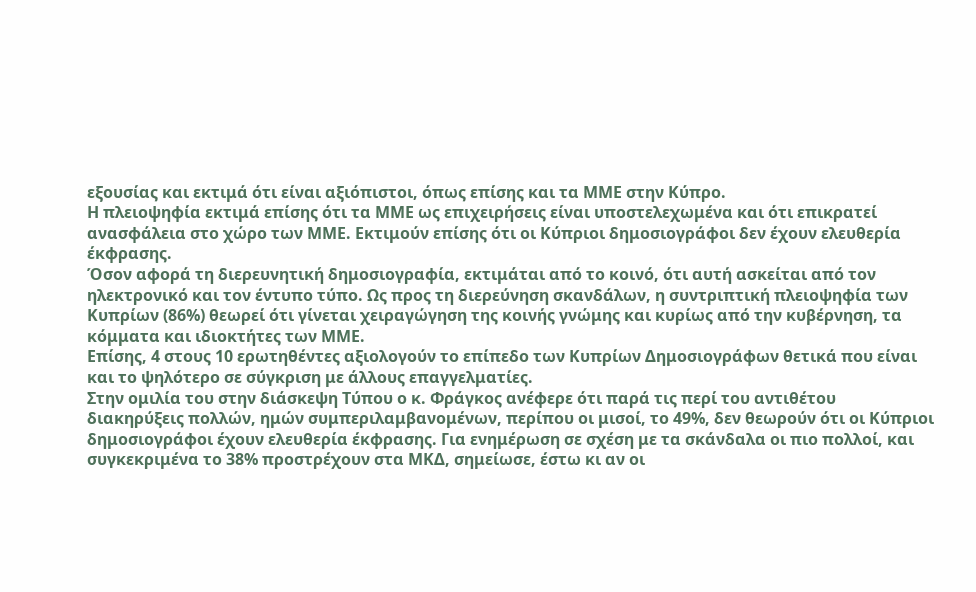εξουσίας και εκτιμά ότι είναι αξιόπιστοι, όπως επίσης και τα ΜΜΕ στην Κύπρο.
Η πλειοψηφία εκτιμά επίσης ότι τα ΜΜΕ ως επιχειρήσεις είναι υποστελεχωμένα και ότι επικρατεί ανασφάλεια στο χώρο των ΜΜΕ. Εκτιμούν επίσης ότι οι Κύπριοι δημοσιογράφοι δεν έχουν ελευθερία έκφρασης.
Όσον αφορά τη διερευνητική δημοσιογραφία, εκτιμάται από το κοινό, ότι αυτή ασκείται από τον ηλεκτρονικό και τον έντυπο τύπο. Ως προς τη διερεύνηση σκανδάλων, η συντριπτική πλειοψηφία των Κυπρίων (86%) θεωρεί ότι γίνεται χειραγώγηση της κοινής γνώμης και κυρίως από την κυβέρνηση, τα κόμματα και ιδιοκτήτες των ΜΜΕ.
Επίσης, 4 στους 10 ερωτηθέντες αξιολογούν το επίπεδο των Κυπρίων Δημοσιογράφων θετικά που είναι και το ψηλότερο σε σύγκριση με άλλους επαγγελματίες.
Στην ομιλία του στην διάσκεψη Τύπου ο κ. Φράγκος ανέφερε ότι παρά τις περί του αντιθέτου διακηρύξεις πολλών, ημών συμπεριλαμβανομένων, περίπου οι μισοί, το 49%, δεν θεωρούν ότι οι Κύπριοι δημοσιογράφοι έχουν ελευθερία έκφρασης. Για ενημέρωση σε σχέση με τα σκάνδαλα οι πιο πολλοί, και συγκεκριμένα το 38% προστρέχουν στα ΜΚΔ, σημείωσε, έστω κι αν οι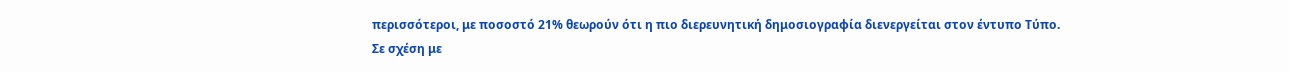περισσότεροι, με ποσοστό 21% θεωρούν ότι η πιο διερευνητική δημοσιογραφία διενεργείται στον έντυπο Τύπο.
Σε σχέση με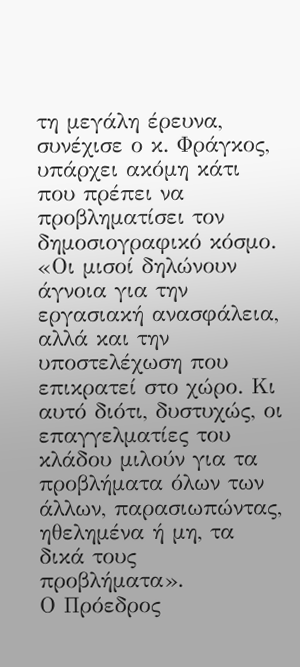τη μεγάλη έρευνα, συνέχισε ο κ. Φράγκος, υπάρχει ακόμη κάτι που πρέπει να προβληματίσει τον δημοσιογραφικό κόσμο. «Οι μισοί δηλώνουν άγνοια για την εργασιακή ανασφάλεια, αλλά και την υποστελέχωση που επικρατεί στο χώρο. Κι αυτό διότι, δυστυχώς, οι επαγγελματίες του κλάδου μιλούν για τα προβλήματα όλων των άλλων, παρασιωπώντας, ηθελημένα ή μη, τα δικά τους προβλήματα».
Ο Πρόεδρος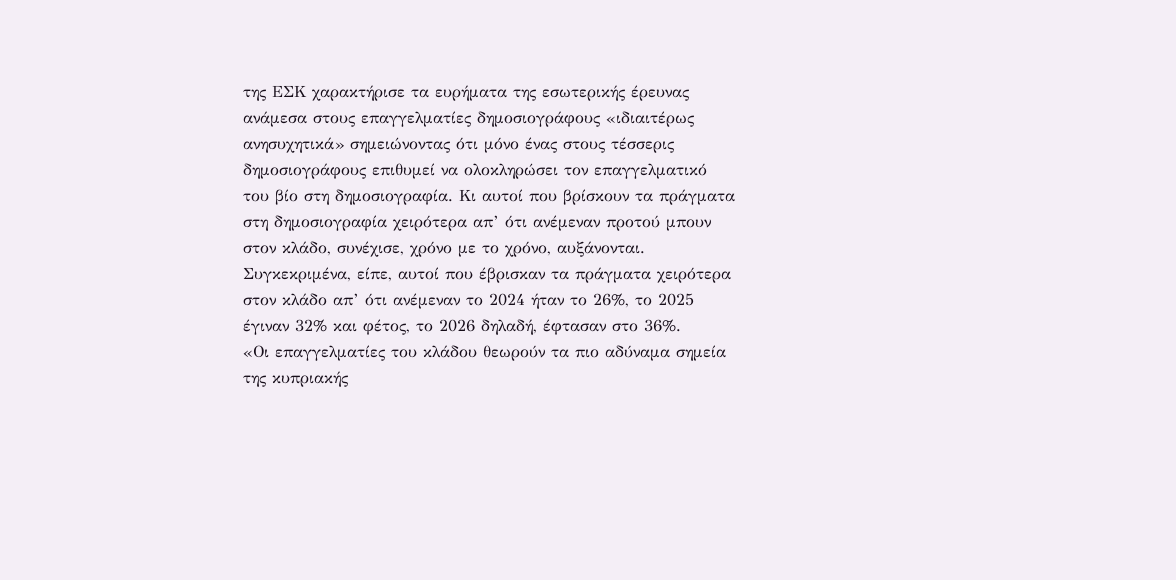της ΕΣΚ χαρακτήρισε τα ευρήματα της εσωτερικής έρευνας ανάμεσα στους επαγγελματίες δημοσιογράφους «ιδιαιτέρως ανησυχητικά» σημειώνοντας ότι μόνο ένας στους τέσσερις δημοσιογράφους επιθυμεί να ολοκληρώσει τον επαγγελματικό του βίο στη δημοσιογραφία. Κι αυτοί που βρίσκουν τα πράγματα στη δημοσιογραφία χειρότερα απ’ ότι ανέμεναν προτού μπουν στον κλάδο, συνέχισε, χρόνο με το χρόνο, αυξάνονται. Συγκεκριμένα, είπε, αυτοί που έβρισκαν τα πράγματα χειρότερα στον κλάδο απ’ ότι ανέμεναν το 2024 ήταν το 26%, το 2025 έγιναν 32% και φέτος, το 2026 δηλαδή, έφτασαν στο 36%.
«Οι επαγγελματίες του κλάδου θεωρούν τα πιο αδύναμα σημεία της κυπριακής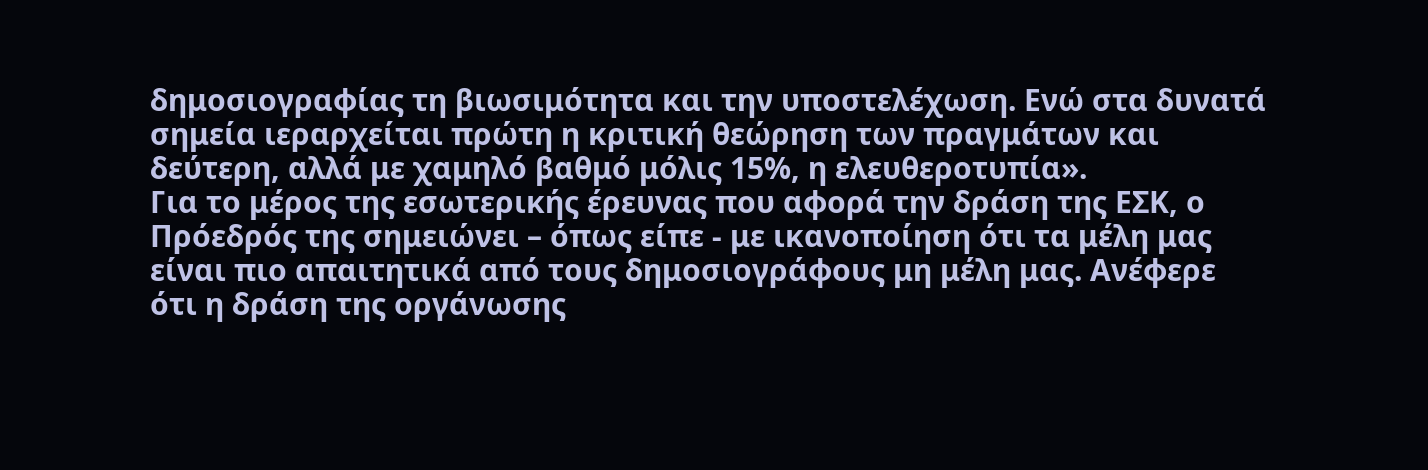δημοσιογραφίας τη βιωσιμότητα και την υποστελέχωση. Ενώ στα δυνατά σημεία ιεραρχείται πρώτη η κριτική θεώρηση των πραγμάτων και δεύτερη, αλλά με χαμηλό βαθμό μόλις 15%, η ελευθεροτυπία».
Για το μέρος της εσωτερικής έρευνας που αφορά την δράση της ΕΣΚ, ο Πρόεδρός της σημειώνει – όπως είπε - με ικανοποίηση ότι τα μέλη μας είναι πιο απαιτητικά από τους δημοσιογράφους μη μέλη μας. Ανέφερε ότι η δράση της οργάνωσης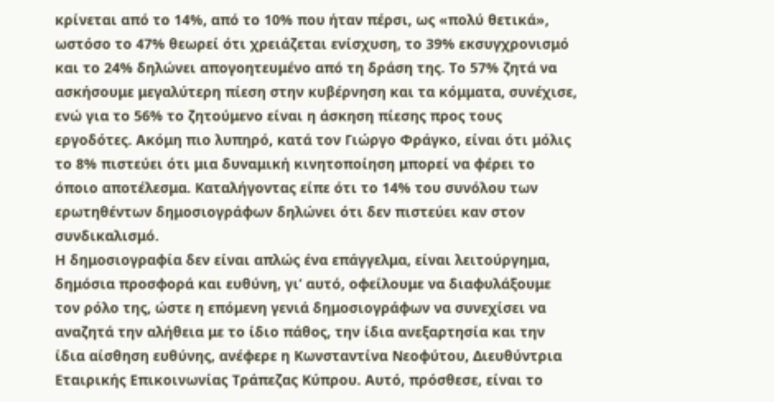κρίνεται από το 14%, από το 10% που ήταν πέρσι, ως «πολύ θετικά», ωστόσο το 47% θεωρεί ότι χρειάζεται ενίσχυση, το 39% εκσυγχρονισμό και το 24% δηλώνει απογοητευμένο από τη δράση της. Το 57% ζητά να ασκήσουμε μεγαλύτερη πίεση στην κυβέρνηση και τα κόμματα, συνέχισε, ενώ για το 56% το ζητούμενο είναι η άσκηση πίεσης προς τους εργοδότες. Ακόμη πιο λυπηρό, κατά τον Γιώργο Φράγκο, είναι ότι μόλις το 8% πιστεύει ότι μια δυναμική κινητοποίηση μπορεί να φέρει το όποιο αποτέλεσμα. Καταλήγοντας είπε ότι το 14% του συνόλου των ερωτηθέντων δημοσιογράφων δηλώνει ότι δεν πιστεύει καν στον συνδικαλισμό.
Η δημοσιογραφία δεν είναι απλώς ένα επάγγελμα, είναι λειτούργημα, δημόσια προσφορά και ευθύνη, γι’ αυτό, οφείλουμε να διαφυλάξουμε τον ρόλο της, ώστε η επόμενη γενιά δημοσιογράφων να συνεχίσει να αναζητά την αλήθεια με το ίδιο πάθος, την ίδια ανεξαρτησία και την ίδια αίσθηση ευθύνης, ανέφερε η Κωνσταντίνα Νεοφύτου, Διευθύντρια Εταιρικής Επικοινωνίας Τράπεζας Κύπρου. Αυτό, πρόσθεσε, είναι το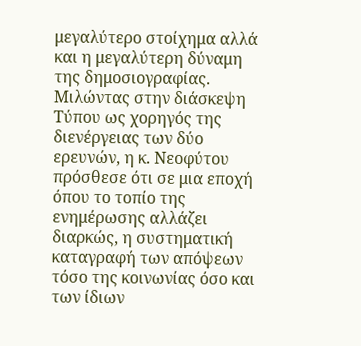μεγαλύτερο στοίχημα αλλά και η μεγαλύτερη δύναμη της δημοσιογραφίας.
Μιλώντας στην διάσκεψη Τύπου ως χορηγός της διενέργειας των δύο ερευνών, η κ. Νεοφύτου πρόσθεσε ότι σε μια εποχή όπου το τοπίο της ενημέρωσης αλλάζει διαρκώς, η συστηματική καταγραφή των απόψεων τόσο της κοινωνίας όσο και των ίδιων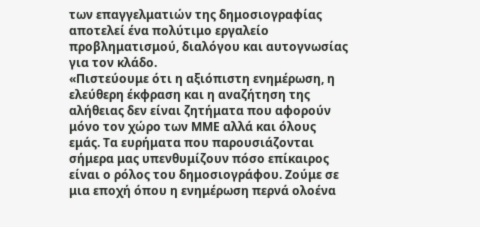των επαγγελματιών της δημοσιογραφίας αποτελεί ένα πολύτιμο εργαλείο προβληματισμού, διαλόγου και αυτογνωσίας για τον κλάδο.
«Πιστεύουμε ότι η αξιόπιστη ενημέρωση, η ελεύθερη έκφραση και η αναζήτηση της αλήθειας δεν είναι ζητήματα που αφορούν μόνο τον χώρο των ΜΜΕ αλλά και όλους εμάς. Τα ευρήματα που παρουσιάζονται σήμερα μας υπενθυμίζουν πόσο επίκαιρος είναι ο ρόλος του δημοσιογράφου. Ζούμε σε μια εποχή όπου η ενημέρωση περνά ολοένα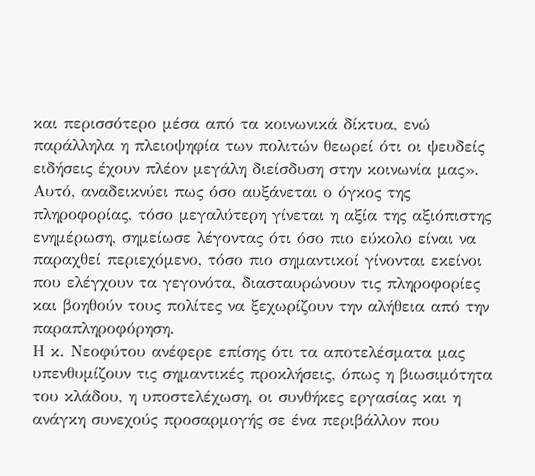και περισσότερο μέσα από τα κοινωνικά δίκτυα, ενώ παράλληλα η πλειοψηφία των πολιτών θεωρεί ότι οι ψευδείς ειδήσεις έχουν πλέον μεγάλη διείσδυση στην κοινωνία μας».
Αυτό, αναδεικνύει πως όσο αυξάνεται ο όγκος της πληροφορίας, τόσο μεγαλύτερη γίνεται η αξία της αξιόπιστης ενημέρωση, σημείωσε λέγοντας ότι όσο πιο εύκολο είναι να παραχθεί περιεχόμενο, τόσο πιο σημαντικοί γίνονται εκείνοι που ελέγχουν τα γεγονότα, διασταυρώνουν τις πληροφορίες και βοηθούν τους πολίτες να ξεχωρίζουν την αλήθεια από την παραπληροφόρηση.
Η κ. Νεοφύτου ανέφερε επίσης ότι τα αποτελέσματα μας υπενθυμίζουν τις σημαντικές προκλήσεις, όπως η βιωσιμότητα του κλάδου, η υποστελέχωση, οι συνθήκες εργασίας και η ανάγκη συνεχούς προσαρμογής σε ένα περιβάλλον που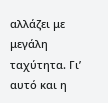αλλάζει με μεγάλη ταχύτητα. Γι’ αυτό και η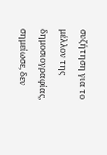συζήτηση για το μέλλον της δημοσιογραφίας, σημείωσε, δεν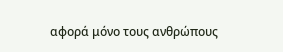αφορά μόνο τους ανθρώπους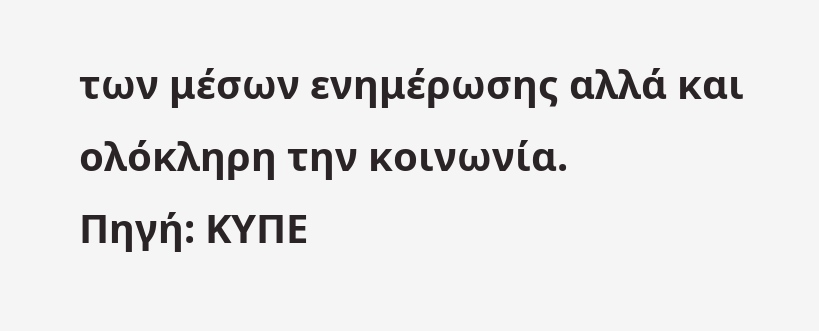των μέσων ενημέρωσης αλλά και ολόκληρη την κοινωνία.
Πηγή: ΚΥΠΕ